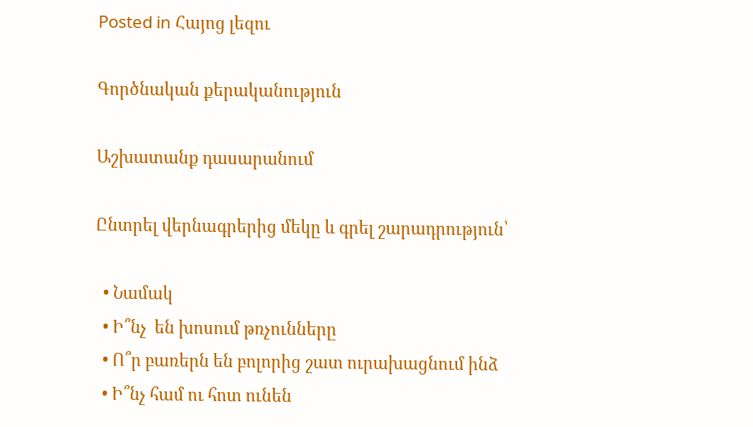Posted in Հայոց լեզու

Գործնական քերականություն

Աշխատանք դասարանում

Ընտրել վերնագրերից մեկը և գրել շարադրություն՝

  • Նամակ
  • Ի՞նչ  են խոսում թռչունները
  • Ո՞ր բառերն են բոլորից շատ ուրախացնում ինձ
  • Ի՞նչ համ ու հոտ ունեն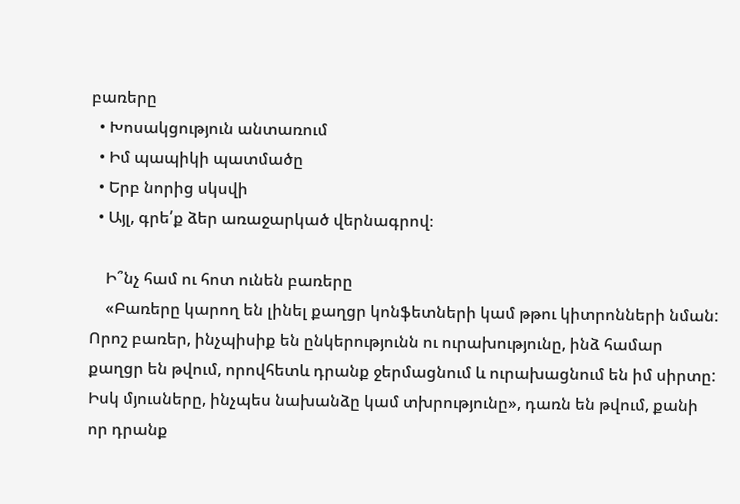բառերը
  • Խոսակցություն անտառում
  • Իմ պապիկի պատմածը
  • Երբ նորից սկսվի
  • Այլ, գրե՛ք ձեր առաջարկած վերնագրով։

    Ի՞նչ համ ու հոտ ունեն բառերը
    «Բառերը կարող են լինել քաղցր կոնֆետների կամ թթու կիտրոնների նման: Որոշ բառեր, ինչպիսիք են ընկերությունն ու ուրախությունը, ինձ համար քաղցր են թվում, որովհետև դրանք ջերմացնում և ուրախացնում են իմ սիրտը: Իսկ մյուսները, ինչպես նախանձը կամ տխրությունը», դառն են թվում, քանի որ դրանք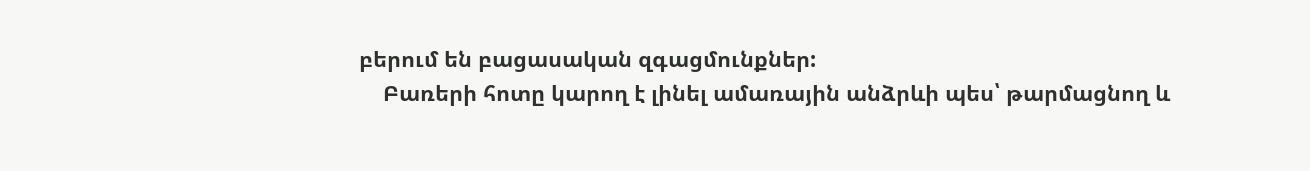բերում են բացասական զգացմունքներ:
    Բառերի հոտը կարող է լինել ամառային անձրևի պես՝ թարմացնող և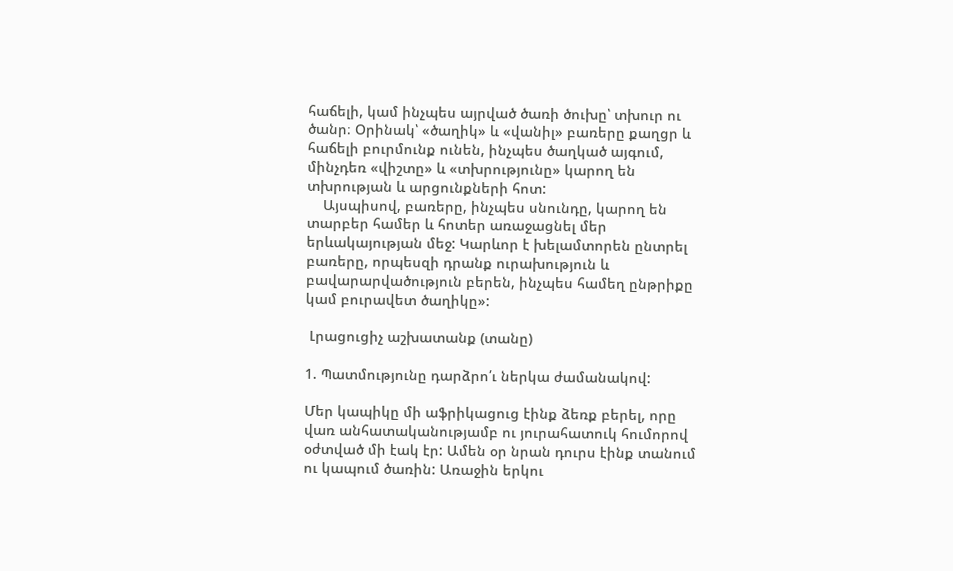հաճելի, կամ ինչպես այրված ծառի ծուխը՝ տխուր ու ծանր։ Օրինակ՝ «ծաղիկ» և «վանիլ» բառերը քաղցր և հաճելի բուրմունք ունեն, ինչպես ծաղկած այգում, մինչդեռ «վիշտը» և «տխրությունը» կարող են տխրության և արցունքների հոտ:
    Այսպիսով, բառերը, ինչպես սնունդը, կարող են տարբեր համեր և հոտեր առաջացնել մեր երևակայության մեջ: Կարևոր է խելամտորեն ընտրել բառերը, որպեսզի դրանք ուրախություն և բավարարվածություն բերեն, ինչպես համեղ ընթրիքը կամ բուրավետ ծաղիկը»:

 Լրացուցիչ աշխատանք (տանը)

1. Պատմությունը դարձրո՛ւ ներկա ժամանակով:

Մեր կապիկը մի աֆրիկացուց էինք ձեռք բերել, որը վառ անհատականությամբ ու յուրահատուկ հումորով օժտված մի էակ էր: Ամեն օր նրան դուրս էինք տանում ու կապում ծառին: Առաջին երկու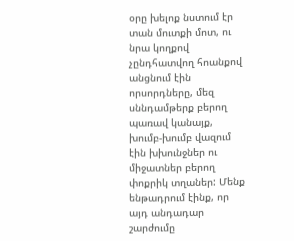օրը խելոք նստում էր տան մուտքի մոտ, ու նրա կողքով չընդհատվող հոանքով անցնում էին որսորդները, մեզ սննդամթերք բերող պառավ կանայք, խումբ-խումբ վազում էին խխունջներ ու միջատներ բերող փոքրիկ տղաներ: Մենք ենթադրում էինք, որ այդ անդադար շարժումը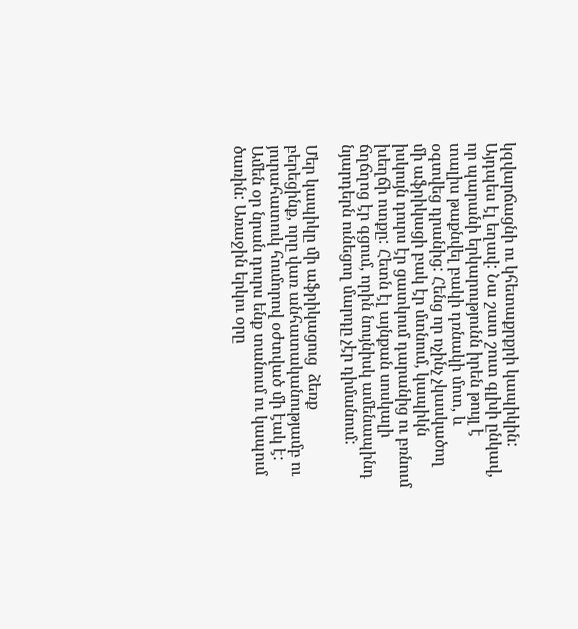կզվարճացնի ու կհետաքրքրի կապիկին: Այդպես էլ եղավ: Նա շատ շուտ գլխի ընկավ, որ պարանի երկարությունն իրեն թույլ է տալիս թաքնվել բակի դռնակի մոտ, և օգտվեց դրանից: Հենց որ ոչինչ չկասկածող մի աֆրիկացի բակ էր մտնում, կապիկն իսկույն դուրս էր ցատկում դարանից ու բռնում խեղճի ոտքը: Հետն էլ այնքան սոսկալի ճղճղոց էր գցում, որին նույնիսկ ամենապինդ նյարդերն ունեցող մարդը չէր դիմանում:

Մեր կապիկը մի աֆրիկացուց  ձեռք բերեցինք, որը վառ անհատականությամբ ու յուրահատուկ հումորով օժտված մի էակ է: Ամեն օր նրան դուրս ենք տանում ու կապում ծառին: Առաջին երկու օրը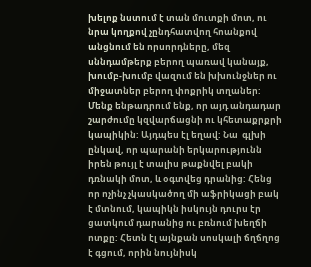խելոք նստում է տան մուտքի մոտ, ու նրա կողքով չընդհատվող հոանքով անցնում են որսորդները, մեզ սննդամթերք բերող պառավ կանայք, խումբ-խումբ վազում են խխունջներ ու միջատներ բերող փոքրիկ տղաներ: Մենք ենթադրում ենք, որ այդ անդադար շարժումը կզվարճացնի ու կհետաքրքրի կապիկին: Այդպես էլ եղավ: Նա  գլխի ընկավ, որ պարանի երկարությունն իրեն թույլ է տալիս թաքնվել բակի դռնակի մոտ, և օգտվեց դրանից: Հենց որ ոչինչ չկասկածող մի աֆրիկացի բակ է մտնում, կապիկն իսկույն դուրս էր ցատկում դարանից ու բռնում խեղճի ոտքը: Հետն էլ այնքան սոսկալի ճղճղոց է գցում, որին նույնիսկ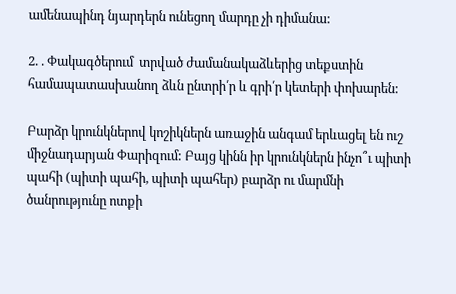ամենապինդ նյարդերն ունեցող մարդը չի դիմանա:

2. . Փակագծերում  տրված ժամանակաձևերից տեքստին համապատասխանող ձևն ընտրի՛ր և գրի՛ր կետերի փոխարեն:

Բարձր կրունկներով կոշիկներն առաջին անգամ երևացել են ուշ միջնադարյան Փարիզում: Բայց կինն իր կրունկներն ինչո՞ւ պիտի պահի (պիտի պահի, պիտի պահեր) բարձր ու մարմնի ծանրությունը ոտքի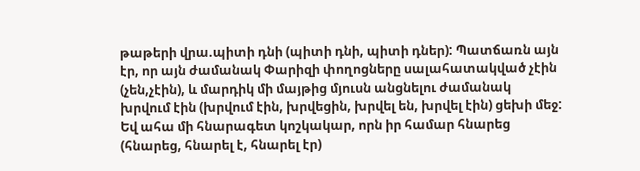թաթերի վրա.պիտի դնի (պիտի դնի, պիտի դներ): Պատճառն այն էր, որ այն ժամանակ Փարիզի փողոցները սալահատակված չէին (չեն,չէին), և մարդիկ մի մայթից մյուսն անցնելու ժամանակ խրվում էին (խրվում էին, խրվեցին, խրվել են, խրվել էին) ցեխի մեջ: Եվ ահա մի հնարագետ կոշկակար, որն իր համար հնարեց (հնարեց, հնարել է, հնարել էր)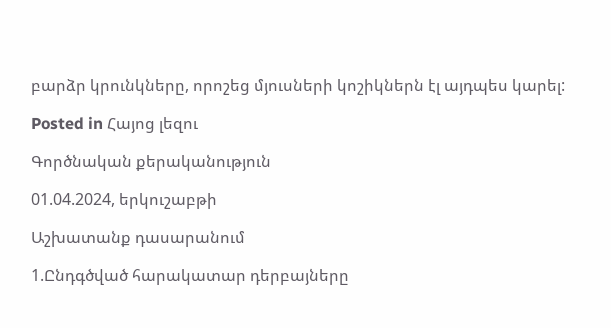բարձր կրունկները, որոշեց մյուսների կոշիկներն էլ այդպես կարել:

Posted in Հայոց լեզու

Գործնական քերականություն

01.04.2024, երկուշաբթի

Աշխատանք դասարանում

1.Ընդգծված հարակատար դերբայները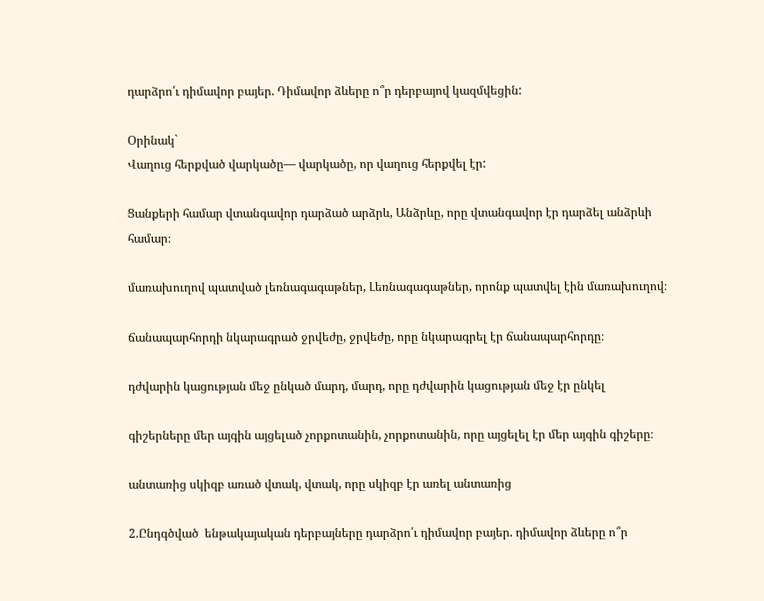դարձրո՛ւ դիմավոր բայեր. Դիմավոր ձևերը ո՞ր դերբայով կազմվեցին:

Օրինակ`
Վաղուց հերքված վարկածը— վարկածը, որ վաղուց հերքվել էր:

Ցանքերի համար վտանգավոր դարձած արձրև, Անձրևը, որը վտանգավոր էր դարձել անձրևի համար։

մառախուղով պատված լեռնագագաթներ, Լեռնագագաթներ, որոնք պատվել էին մառախուղով։

ճանապարհորդի նկարագրած ջրվեժը, ջրվեժը, որը նկարագրել էր ճանապարհորդը։

դժվարին կացության մեջ ընկած մարդ, մարդ, որը դժվարին կացության մեջ էր ընկել

գիշերները մեր այգին այցելած չորքոտանին, չորքոտանին, որը այցելել էր մեր այգին գիշերը։

անտառից սկիզբ առած վտակ, վտակ, որը սկիզբ էր առել անտառից

2.Ընդգծված  ենթակայական դերբայները դարձրո՛ւ դիմավոր բայեր. դիմավոր ձևերը ո՞ր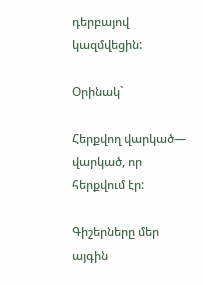դերբայով կազմվեցին:

Օրինակ`

Հերքվող վարկած— վարկած, որ հերքվում էր:

Գիշերները մեր այգին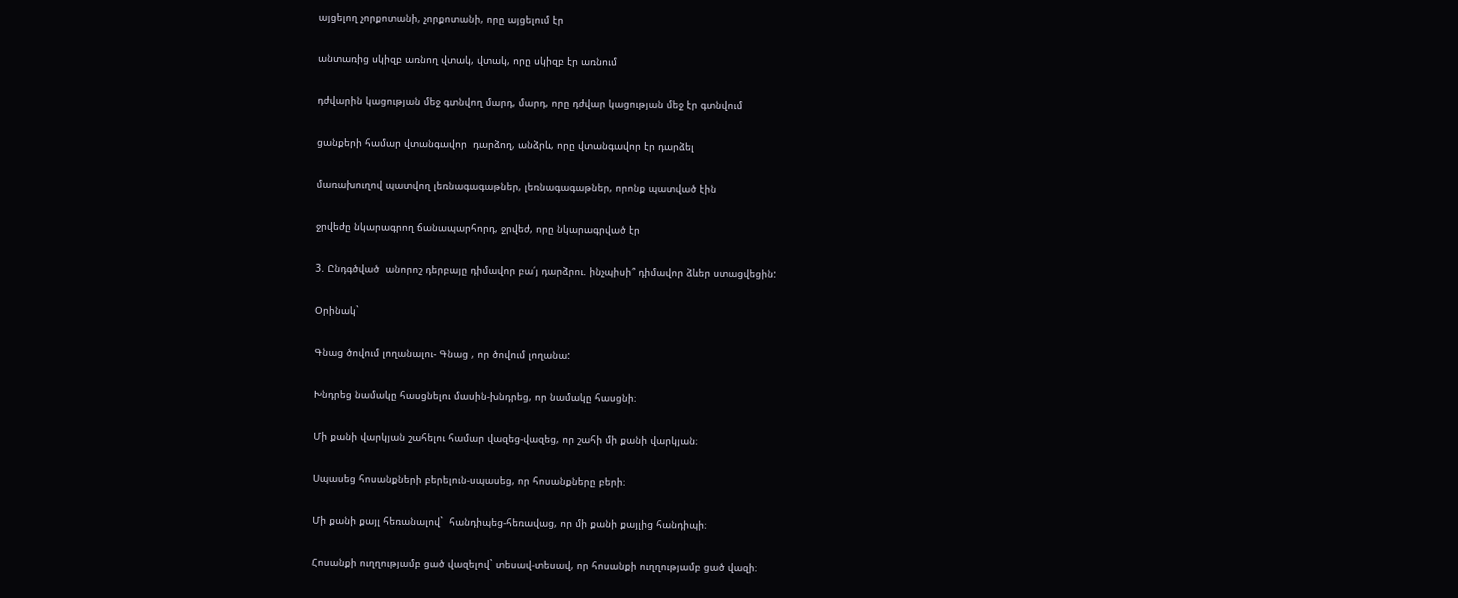այցելող չորքոտանի, չորքոտանի, որը այցելում էր

անտառից սկիզբ առնող վտակ, վտակ, որը սկիզբ էր առնում

դժվարին կացության մեջ գտնվող մարդ, մարդ, որը դժվար կացության մեջ էր գտնվում

ցանքերի համար վտանգավոր  դարձող, անձրև, որը վտանգավոր էր դարձել

մառախուղով պատվող լեռնագագաթներ, լեռնագագաթներ, որոնք պատված էին

ջրվեժը նկարագրող ճանապարհորդ, ջրվեժ, որը նկարագրված էր

3. Ընդգծված  անորոշ դերբայը դիմավոր բա՛յ դարձրու. ինչպիսի՞ դիմավոր ձևեր ստացվեցին:

Օրինակ`

Գնաց ծովում լողանալու- Գնաց , որ ծովում լողանա:

Խնդրեց նամակը հասցնելու մասին-խնդրեց, որ նամակը հասցնի։

Մի քանի վարկյան շահելու համար վազեց-վազեց, որ շահի մի քանի վարկյան։

Սպասեց հոսանքների բերելուն-սպասեց, որ հոսանքները բերի։

Մի քանի քայլ հեռանալով`  հանդիպեց-հեռավաց, որ մի քանի քայլից հանդիպի։

Հոսանքի ուղղությամբ ցած վազելով` տեսավ-տեսավ, որ հոսանքի ուղղությամբ ցած վազի։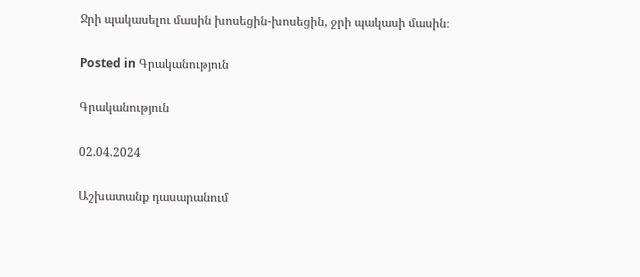Ջրի պակասելու մասին խոսեցին-խոսեցին, ջրի պակասի մասին։

Posted in Գրականություն

Գրականություն

02.04.2024

Աշխատանք դասարանում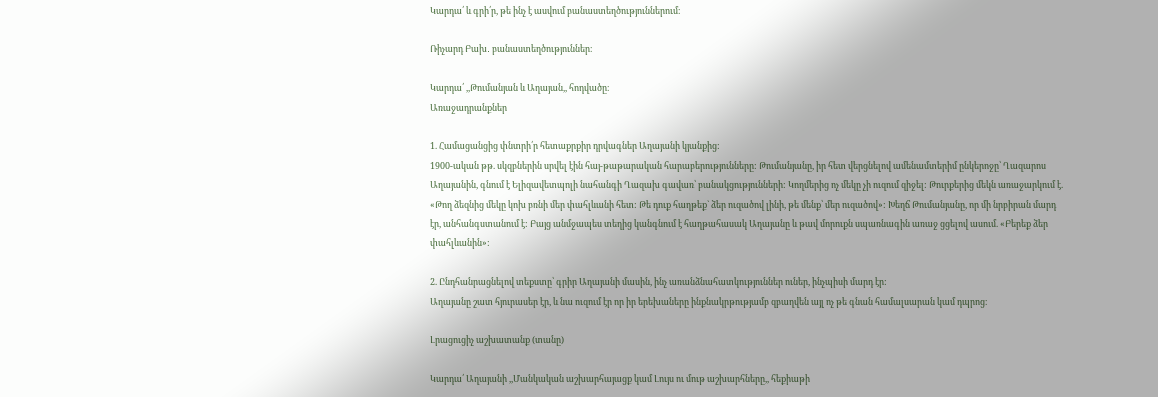Կարդա՛ և գրի՛ր, թե ինչ է ասվում բանաստեղծություններում։

Ռիչարդ Բախ․ բանաստեղծություններ։

Կարդա՛ ,,Թումանյան և Աղայան,, հոդվածը։
Առաջադրանքներ

1. Համացանցից փնտրի՛ր հետաքրքիր դրվագներ Աղայանի կյանքից:
1900-ական թթ. սկզբներին սրվել էին հայ-թաթարական հարաբերությունները: Թումանյանը, իր հետ վերցնելով ամենամտերիմ ընկերոջը՝ Ղազարոս Աղայանին, գնում է Ելիզավետպոլի նահանգի Ղազախ գավառ՝ բանակցությունների: Կողմերից ոչ մեկը չի ուզում զիջել: Թուրքերից մեկն առաջարկում է. «Թող ձեզնից մեկը կոխ բռնի մեր փահլևանի հետ: Թե դուք հաղթեք` ձեր ուզածով լինի, թե մենք՝ մեր ուզածով»: Խեղճ Թումանյանը, որ մի նրբիրան մարդ էր, անհանգստանում է: Բայց անմջապես տեղից կանգնում է հաղթահասակ Աղայանը և թավ մորուքն սպառնագին առաջ ցցելով ասում. «Բերեք ձեր փահլևանին»:

2. Ընդհանրացնելով տեքստը՝ գրիր Աղայանի մասին, ինչ առանձնահատկություններ ուներ, ինչպիսի մարդ էր:
Աղայանը շատ հյուրասեր էր, և նա ուզում էր որ իր երեխաները ինքնակրթությամբ զբաղվեն այլ ոչ թե գնան համալսարան կամ դպրոց։

Լրացուցիչ աշխատանք (տանը)

Կարդա՛ Աղայանի ,,Մանկական աշխարհայացք կամ Լույս ու մութ աշխարհները,, հեքիաթի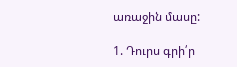առաջին մասը:

1. Դուրս գրի՛ր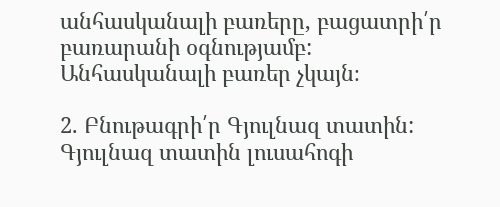անհասկանալի բառերը, բացատրի՛ր բառարանի օգնությամբ:
Անհասկանալի բառեր չկայն։

2. Բնութագրի՛ր Գյուլնազ տատին:
Գյուլնազ տատին լուսահոգի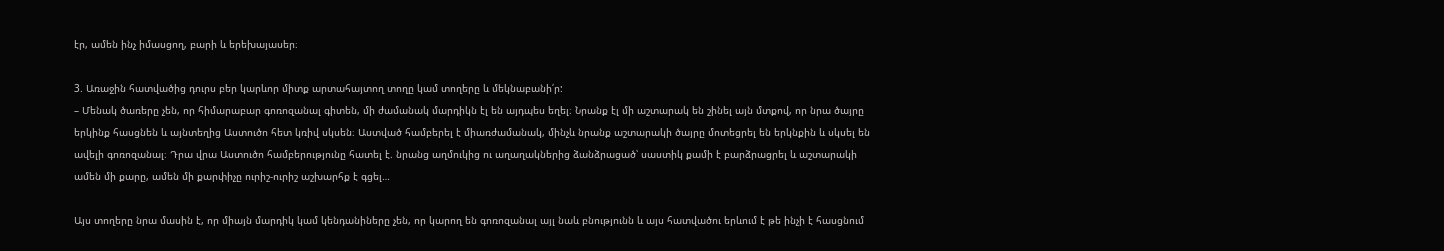էր, ամեն ինչ իմասցող, բարի և երեխայասեր։

3. Առաջին հատվածից դուրս բեր կարևոր միտք արտահայտող տողը կամ տողերը և մեկնաբանի՛ր:
– Մենակ ծառերը չեն, որ հիմարաբար գոռոզանալ գիտեն, մի ժամանակ մարդիկն էլ են այդպես եղել։ Նրանք էլ մի աշտարակ են շինել այն մտքով, որ նրա ծայրը երկինք հասցնեն և այնտեղից Աստուծո հետ կռիվ սկսեն։ Աստված համբերել է միառժամանակ, մինչև նրանք աշտարակի ծայրը մոտեցրել են երկնքին և սկսել են ավելի գոռոզանալ։ Դրա վրա Աստուծո համբերությունը հատել է. նրանց աղմուկից ու աղաղակներից ձանձրացած՝ սաստիկ քամի է բարձրացրել և աշտարակի ամեն մի քարը, ամեն մի քարփիչը ուրիշ-ուրիշ աշխարհք է գցել…

Այս տողերը նրա մասին է, որ միայն մարդիկ կամ կենդանիները չեն, որ կարող են գոռոզանալ այլ նաև բնությունն և այս հատվածու երևում է թե ինչի է հասցնում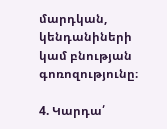մարդկան, կենդանիների կամ բնության գոռոզությունը։

4. Կարդա՛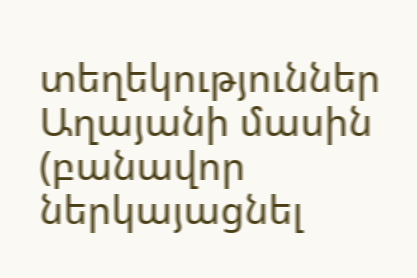տեղեկություններ Աղայանի մասին (բանավոր ներկայացնել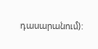դասարանում):